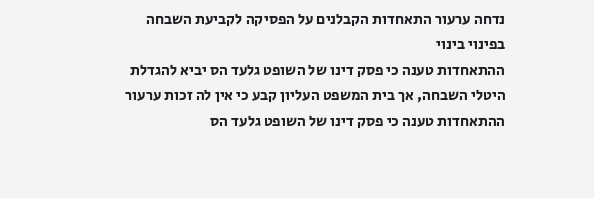נדחה ערעור התאחדות הקבלנים על הפסיקה לקביעת השבחה בפינוי בינוי
ההתאחדות טענה כי פסק דינו של השופט גלעד הס יביא להגדלת היטלי השבחה, אך בית המשפט העליון קבע כי אין לה זכות ערעור
ההתאחדות טענה כי פסק דינו של השופט גלעד הס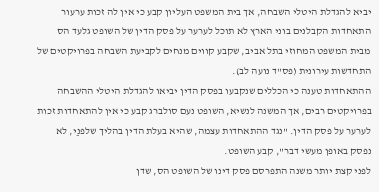יביא להגדלת היטלי השבחה, אך בית המשפט העליון קבע כי אין לה זכות ערעור
התאחדות הקבלנים בוני הארץ לא תוכל לערער על פסק הדין של השופט גלעד הס מבית המשפט המחוזי בתל אביב, שקבע קווים מנחים לקביעת השבחה בפרויקטים של התחדשות עירונית (פס"ד נועה לב).
ההתאחדות טענה כי הכללים שנקבעו בפסק הדין יביאו להגדלת היטלי ההשבחה בפרויקטים רבים, אך המשנה לנשיא, השופט נעם סולברג קבע כי אין להתאחדות זכות לערער על פסק הדין. "נגד ההתאחדות עצמה, שהיא בעלת הדין בהליך שלפנַי, לא נפסק באופן מעשי דבר", קבע השופט.
לפני קצת יותר משנה התפרסם פסק דינו של השופט הס, שדן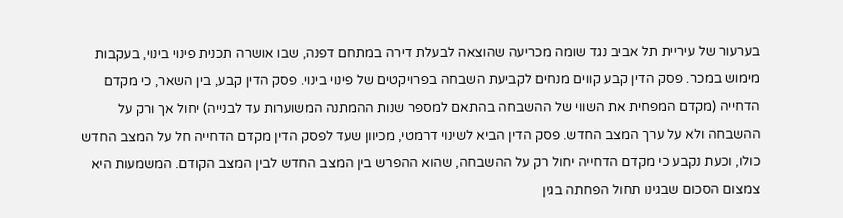בערעור של עיריית תל אביב נגד שומה מכריעה שהוצאה לבעלת דירה במתחם דפנה, שבו אושרה תכנית פינוי בינוי, בעקבות מימוש במכר. פסק הדין קבע קווים מנחים לקביעת השבחה בפרויקטים של פינוי בינוי. פסק הדין קבע, בין השאר, כי מקדם הדחייה (מקדם המפחית את השווי של ההשבחה בהתאם למספר שנות ההמתנה המשוערות עד לבנייה) יחול אך ורק על ההשבחה ולא על ערך המצב החדש. פסק הדין הביא לשינוי דרמטי, מכיוון שעד לפסק הדין מקדם הדחייה חל על המצב החדש כולו, וכעת נקבע כי מקדם הדחייה יחול רק על ההשבחה, שהוא ההפרש בין המצב החדש לבין המצב הקודם. המשמעות היא צמצום הסכום שבגינו תחול הפחתה בגין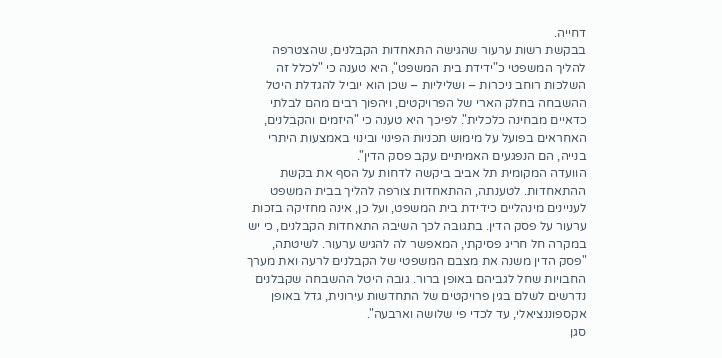דחייה.
בבקשת רשות ערעור שהגישה התאחדות הקבלנים, שהצטרפה להליך המשפטי כ"ידידת בית המשפט", היא טענה כי "לכלל זה השלכות רוחב ניכרות – ושליליות – שכן הוא יוביל להגדלת היטל ההשבחה בחלק הארי של הפרויקטים, ויהפוך רבים מהם לבלתי כדאיים מבחינה כלכלית". לפיכך היא טענה כי "היזמים והקבלנים, האחראים בפועל על מימוש תכניות הפינוי ובינוי באמצעות היתרי בנייה, הם הנפגעים האמיתיים עקב פסק הדין".
הוועדה המקומית תל אביב ביקשה לדחות על הסף את בקשת ההתאחדות. לטענתה, ההתאחדות צורפה להליך בבית המשפט לעניינים מינהליים כידידת בית המשפט, ועל כן, אינה מחזיקה בזכות ערעור על פסק הדין. בתגובה לכך השיבה התאחדות הקבלנים, כי יש במקרה חל חריג פסיקתי, המאפשר לה להגיש ערעור. לשיטתה, "פסק הדין משנה את מצבם המשפטי של הקבלנים לרעה ואת מערך החבויות שחל לגביהם באופן ברור. גובה היטל ההשבחה שקבלנים נדרשים לשלם בגין פרויקטים של התחדשות עירונית, גדל באופן אקספוננציאלי, עד לכדי פי שלושה וארבעה".
סגן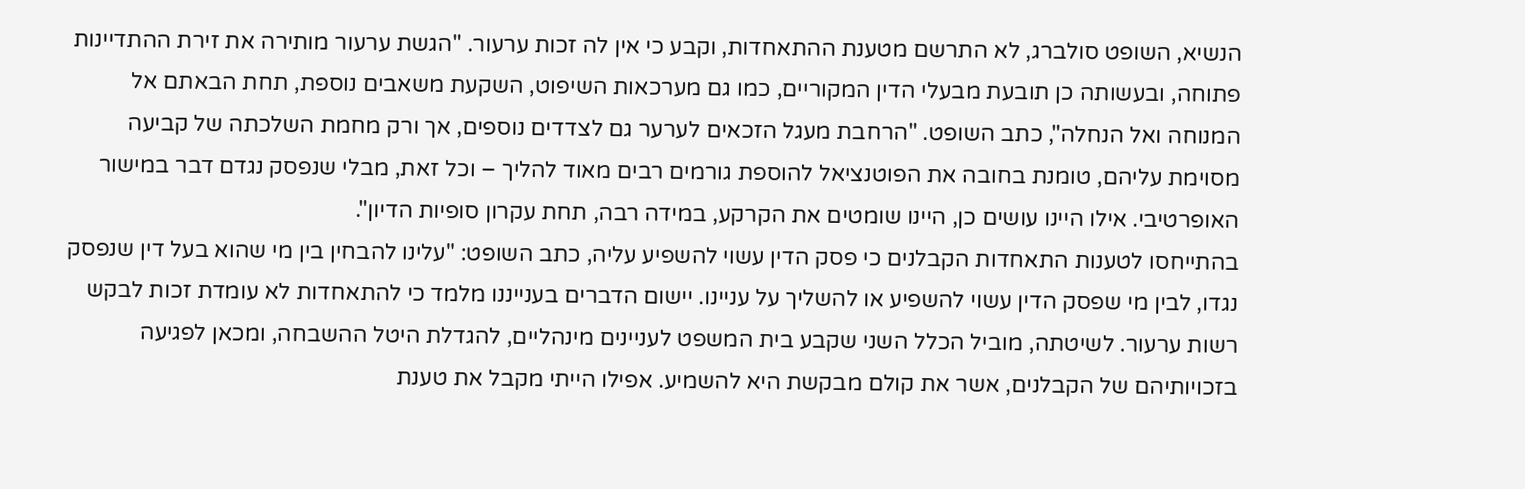הנשיא, השופט סולברג, לא התרשם מטענת ההתאחדות, וקבע כי אין לה זכות ערעור. "הגשת ערעור מותירה את זירת ההתדיינות פתוחה, ובעשותה כן תובעת מבעלי הדין המקוריים, כמו גם מערכאות השיפוט, השקעת משאבים נוספת, תחת הבאתם אל המנוחה ואל הנחלה", כתב השופט. "הרחבת מעגל הזכאים לערער גם לצדדים נוספים, אך ורק מחמת השלכתה של קביעה מסוימת עליהם, טומנת בחובה את הפוטנציאל להוספת גורמים רבים מאוד להליך – וכל זאת, מבלי שנפסק נגדם דבר במישור האופרטיבי. אילו היינו עושים כן, היינו שומטים את הקרקע, במידה רבה, תחת עקרון סופיות הדיון".
בהתייחסו לטענות התאחדות הקבלנים כי פסק הדין עשוי להשפיע עליה, כתב השופט: "עלינו להבחין בין מי שהוא בעל דין שנפסק נגדו, לבין מי שפסק הדין עשוי להשפיע או להשליך על עניינו. יישום הדברים בענייננו מלמד כי להתאחדות לא עומדת זכות לבקש רשות ערעור. לשיטתה, מוביל הכלל השני שקבע בית המשפט לעניינים מינהליים, להגדלת היטל ההשבחה, ומכאן לפגיעה בזכויותיהם של הקבלנים, אשר את קולם מבקשת היא להשמיע. אפילו הייתי מקבל את טענת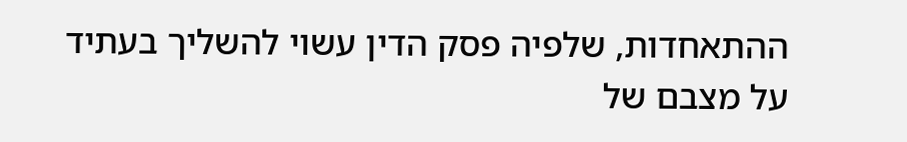ההתאחדות, שלפיה פסק הדין עשוי להשליך בעתיד על מצבם של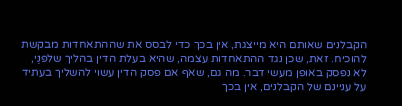הקבלנים שאותם היא מייצגת, אין בכך כדי לבסס את שההתאחדות מבקשת להוכיח. זאת, שכן נגד ההתאחדות עצמה, שהיא בעלת הדין בהליך שלפנַי, לא נפסק באופן מעשי דבר. מה גם, שאף אם פסק הדין עשוי להשליך בעתיד על עניינם של הקבלנים, אין בכך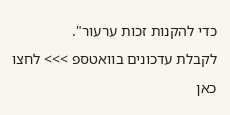כדי להקנות זכות ערעור".
לקבלת עדכונים בוואטספ >>> לחצו כאן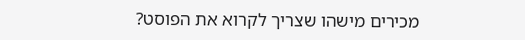מכירים מישהו שצריך לקרוא את הפוסט?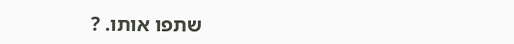שתפו אותו. ?